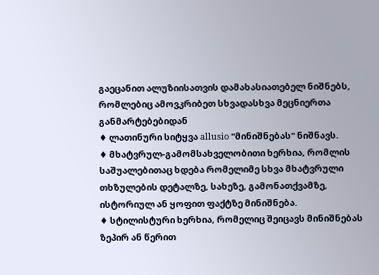გაეცანით ალუზიისათვის დამახასიათებელ ნიშნებს, რომლებიც ამოვკრიბეთ სხვადასხვა მეცნიერთა განმარტებებიდან
♦ ლათინური სიტყვა allusio "მინიშნებას" ნიშნავს.
♦ მხატვრულ-გამომსახველობითი ხერხია, რომლის საშუალებითაც ხდება რომელიმე სხვა მხატვრული თხზულების დეტალზე, სახეზე, გამონათქვამზე, ისტორიულ ან ყოფით ფაქტზე მინიშნება.
♦ სტილისტური ხერხია, რომელიც შეიცავს მინიშნებას ზეპირ ან წერით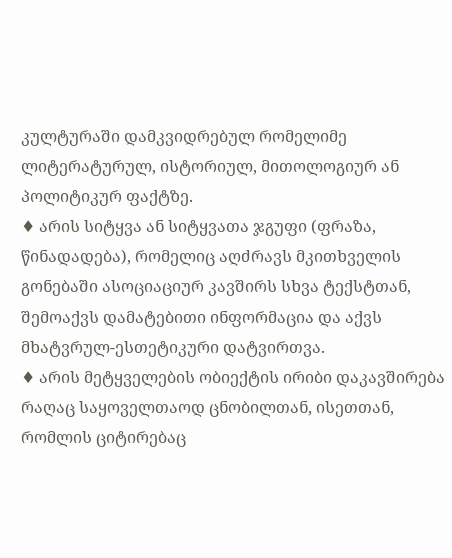კულტურაში დამკვიდრებულ რომელიმე ლიტერატურულ, ისტორიულ, მითოლოგიურ ან პოლიტიკურ ფაქტზე.
♦ არის სიტყვა ან სიტყვათა ჯგუფი (ფრაზა, წინადადება), რომელიც აღძრავს მკითხველის გონებაში ასოციაციურ კავშირს სხვა ტექსტთან, შემოაქვს დამატებითი ინფორმაცია და აქვს მხატვრულ-ესთეტიკური დატვირთვა.
♦ არის მეტყველების ობიექტის ირიბი დაკავშირება რაღაც საყოველთაოდ ცნობილთან, ისეთთან, რომლის ციტირებაც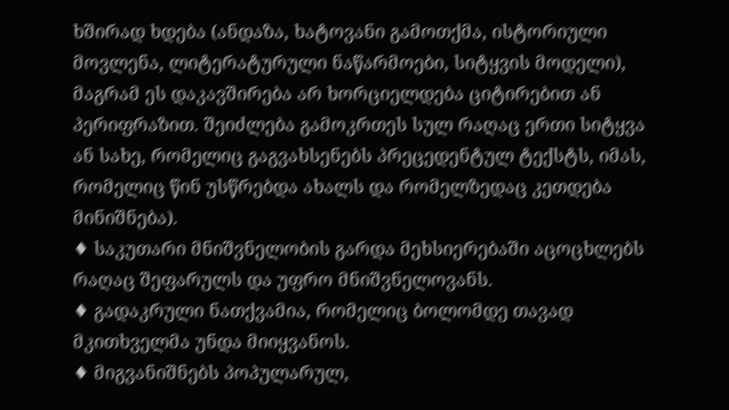ხშირად ხდება (ანდაზა, ხატოვანი გამოთქმა, ისტორიული მოვლენა, ლიტერატურული ნაწარმოები, სიტყვის მოდელი), მაგრამ ეს დაკავშირება არ ხორციელდება ციტირებით ან პერიფრაზით. შეიძლება გამოკრთეს სულ რაღაც ერთი სიტყვა ან სახე, რომელიც გაგვახსენებს პრეცედენტულ ტექსტს, იმას, რომელიც წინ უსწრებდა ახალს და რომელზედაც კეთდება მინიშნება).
♦ საკუთარი მნიშვნელობის გარდა მეხსიერებაში აცოცხლებს რაღაც შეფარულს და უფრო მნიშვნელოვანს.
♦ გადაკრული ნათქვამია, რომელიც ბოლომდე თავად მკითხველმა უნდა მიიყვანოს.
♦ მიგვანიშნებს პოპულარულ,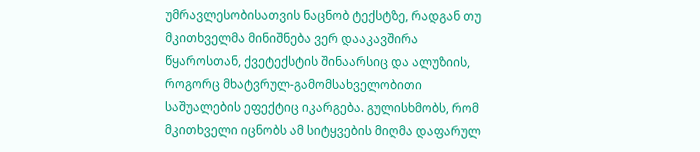უმრავლესობისათვის ნაცნობ ტექსტზე, რადგან თუ მკითხველმა მინიშნება ვერ დააკავშირა წყაროსთან, ქვეტექსტის შინაარსიც და ალუზიის, როგორც მხატვრულ-გამომსახველობითი საშუალების ეფექტიც იკარგება. გულისხმობს, რომ მკითხველი იცნობს ამ სიტყვების მიღმა დაფარულ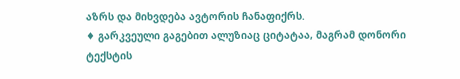აზრს და მიხვდება ავტორის ჩანაფიქრს.
♦ გარკვეული გაგებით ალუზიაც ციტატაა, მაგრამ დონორი ტექსტის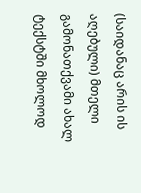(საიდანაც არის ის აღებული) მთელი გამონათქვამი ახალ ტექსტში მხოლოდ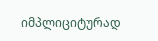იმპლიციტურად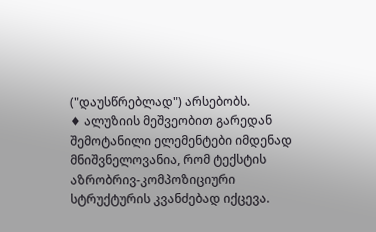("დაუსწრებლად") არსებობს.
♦ ალუზიის მეშვეობით გარედან შემოტანილი ელემენტები იმდენად მნიშვნელოვანია, რომ ტექსტის აზრობრივ-კომპოზიციური სტრუქტურის კვანძებად იქცევა.